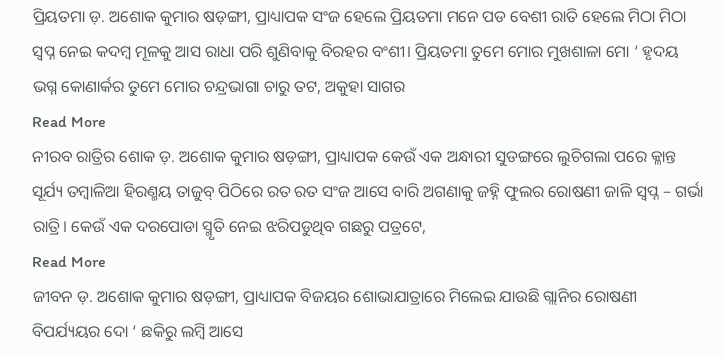ପ୍ରିୟତମା ଡ଼. ଅଶୋକ କୁମାର ଷଡ଼ଙ୍ଗୀ, ପ୍ରାଧ୍ୟାପକ ସଂଜ ହେଲେ ପ୍ରିୟତମା ମନେ ପଡ ବେଶୀ ରାତି ହେଲେ ମିଠା ମିଠା ସ୍ବପ୍ନ ନେଇ କଦମ୍ବ ମୂଳକୁ ଆସ ରାଧା ପରି ଶୁଣିବାକୁ ବିରହର ବଂଶୀ। ପ୍ରିୟତମା ତୁମେ ମୋର ମୁଖଶାଳା ମୋ ‘ ହୃଦୟ ଭଗ୍ନ କୋଣାର୍କର ତୁମେ ମୋର ଚନ୍ଦ୍ରଭାଗା ଚାରୁ ତଟ, ଅକୁହା ସାଗର
Read More
ନୀରବ ରାତ୍ରିର ଶୋକ ଡ଼. ଅଶୋକ କୁମାର ଷଡ଼ଙ୍ଗୀ, ପ୍ରାଧ୍ୟାପକ କେଉଁ ଏକ ଅନ୍ଧାରୀ ସୁଡଙ୍ଗରେ ଲୁଚିଗଲା ପରେ କ୍ଳାନ୍ତ ସୂର୍ଯ୍ୟ ତମ୍ବାଳିଆ ହିରଣ୍ମୟ ତାଜୁବ୍ ପିଠିରେ ରତ ରତ ସଂଜ ଆସେ ବାରି ଅଗଣାକୁ ଜହ୍ନି ଫୁଲର ରୋଷଣୀ ଜାଳି ସ୍ଵପ୍ନ – ଗର୍ଭା ରାତ୍ରି। କେଉଁ ଏକ ଦରପୋଡା ସ୍ମୃତି ନେଇ ଝରିପଡୁଥିବ ଗଛରୁ ପତ୍ରଟେ,
Read More
ଜୀବନ ଡ଼. ଅଶୋକ କୁମାର ଷଡ଼ଙ୍ଗୀ, ପ୍ରାଧ୍ୟାପକ ବିଜୟର ଶୋଭାଯାତ୍ରାରେ ମିଲେଇ ଯାଉଛି ଗ୍ଲାନିର ରୋଷଣୀ ବିପର୍ଯ୍ୟୟର ଦୋ ‘ ଛକିରୁ ଲମ୍ବି ଆସେ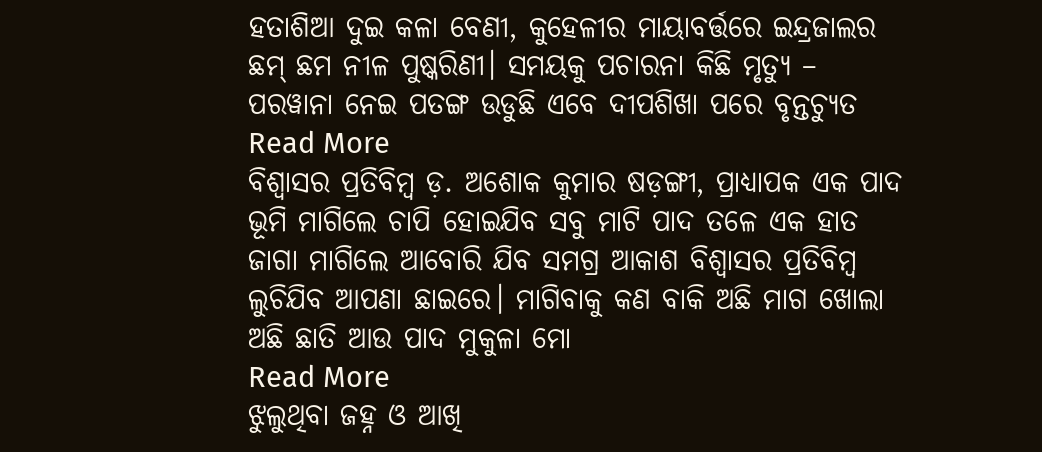ହତାଶିଆ ଦୁଇ କଳା ବେଣୀ, କୁହେଳୀର ମାୟାବର୍ତ୍ତରେ ଇନ୍ଦ୍ରଜାଲର ଛମ୍ ଛମ ନୀଳ ପୁଷ୍କରିଣୀ। ସମୟକୁ ପଚାରନା କିଛି ମୃତ୍ୟୁ – ପରୱାନା ନେଇ ପତଙ୍ଗ ଉଡୁଛି ଏବେ ଦୀପଶିଖା ପରେ ବୃନ୍ତଚ୍ୟୁତ
Read More
ବିଶ୍ଵାସର ପ୍ରତିବିମ୍ବ ଡ଼. ଅଶୋକ କୁମାର ଷଡ଼ଙ୍ଗୀ, ପ୍ରାଧ୍ୟାପକ ଏକ ପାଦ ଭୂମି ମାଗିଲେ ଚାପି ହୋଇଯିବ ସବୁ ମାଟି ପାଦ ତଳେ ଏକ ହାତ ଜାଗା ମାଗିଲେ ଆବୋରି ଯିବ ସମଗ୍ର ଆକାଶ ବିଶ୍ଵାସର ପ୍ରତିବିମ୍ବ ଲୁଚିଯିବ ଆପଣା ଛାଇରେ। ମାଗିବାକୁ କଣ ବାକି ଅଛି ମାଗ ଖୋଲା ଅଛି ଛାତି ଆଉ ପାଦ ମୁକୁଳା ମୋ
Read More
ଝୁଲୁଥିବା ଜହ୍ନ ଓ ଆଖି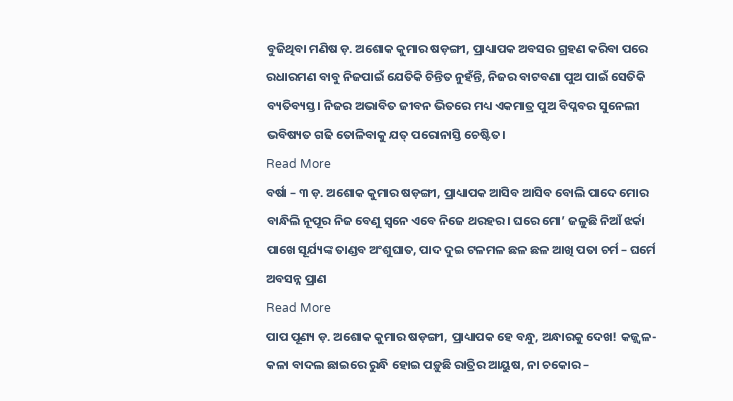ବୁଜିଥିବା ମଣିଷ ଡ଼. ଅଶୋକ କୁମାର ଷଡ଼ଙ୍ଗୀ, ପ୍ରାଧ୍ୟାପକ ଅବସର ଗ୍ରହଣ କରିବା ପରେ ରଧାରମଣ ବାବୁ ନିଜପାଇଁ ଯେତିକି ଚିନ୍ତିତ ନୁହଁନ୍ତି, ନିଜର ବାଟବଣା ପୁଅ ପାଇଁ ସେତିକି ବ୍ୟତିବ୍ୟସ୍ତ। ନିଜର ଅଭାବିତ ଜୀବନ ଭିତରେ ମଧ୍ୟ ଏକମାତ୍ର ପୁଅ ବିପ୍ଳବର ସୁନେଲୀ ଭବିଷ୍ୟତ ଗଢି ତୋଳିବାକୁ ଯତ୍ ପରୋନାସ୍ତି ଚେଷ୍ଟିତ।
Read More
ବର୍ଷା – ୩ ଡ଼. ଅଶୋକ କୁମାର ଷଡ଼ଙ୍ଗୀ, ପ୍ରାଧ୍ୟାପକ ଆସିବ ଆସିବ ବୋଲି ପାଦେ ମୋର ବାନ୍ଧିଲି ନୂପୂର ନିଜ ବେଣୁ ସ୍ଵନେ ଏବେ ନିଜେ ଥରହର। ଘରେ ମୋ’ ଜଳୁଛି ନିଆଁ ଝର୍କା ପାଖେ ସୂର୍ଯ୍ୟଙ୍କ ତାଣ୍ଡବ ଅଂଶୁଘାତ, ପାଦ ଦୁଇ ଟଳମଳ ଛଳ ଛଳ ଆଖି ପତା ଚର୍ମ – ଘର୍ମେ ଅବସନ୍ନ ପ୍ରାଣ
Read More
ପାପ ପୂଣ୍ୟ ଡ଼. ଅଶୋକ କୁମାର ଷଡ଼ଙ୍ଗୀ, ପ୍ରାଧ୍ୟାପକ ହେ ବନ୍ଧୁ, ଅନ୍ଧାରକୁ ଦେଖ! କଜ୍ଜ୍ଵଳ- କଳା ବାଦଲ ଛାଇରେ ରୁନ୍ଧି ହୋଇ ପଡ଼ୁଛି ରାତ୍ରିର ଆୟୁଷ, ନା ଚକୋର –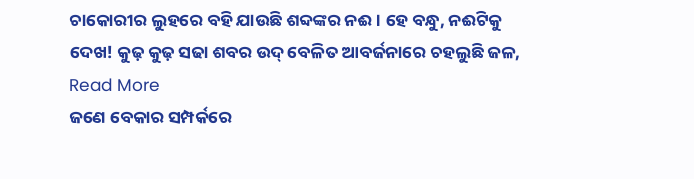ଚାକୋରୀର ଲୁହରେ ବହି ଯାଉଛି ଶବ୍ଦଙ୍କର ନଈ। ହେ ବନ୍ଧୁ, ନଈଟିକୁ ଦେଖ! କୁଢ଼ କୁଢ଼ ସଢା ଶବର ଉଦ୍ ବେଳିତ ଆବର୍ଜନାରେ ଚହଲୁଛି ଜଳ,
Read More
ଜଣେ ବେକାର ସମ୍ପର୍କରେ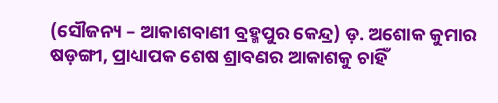(ସୌଜନ୍ୟ – ଆକାଶବାଣୀ ବ୍ରହ୍ମପୁର କେନ୍ଦ୍ର) ଡ଼. ଅଶୋକ କୁମାର ଷଡ଼ଙ୍ଗୀ, ପ୍ରାଧ୍ୟାପକ ଶେଷ ଶ୍ରାବଣର ଆକାଶକୁ ଚାହିଁ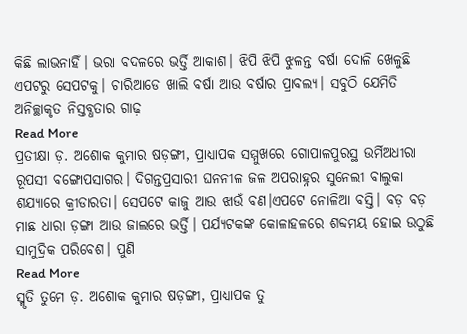କିଛି ଲାଭନାହିଁ। ଭରା ବଦଳରେ ଭର୍ତ୍ତି ଆକାଶ। ଝିପି ଝିପି ଝୁଳନ୍ତ ବର୍ଷା ଦୋଳି ଖେଳୁଛି ଏପଟରୁ ସେପଟକୁ। ଚାରିଆଡେ ଖାଲି ବର୍ଷା ଆଉ ବର୍ଷାର ପ୍ରାବଲ୍ୟ। ସବୁଠି ଯେମିତି ଅନିଚ୍ଛାକୃତ ନିସ୍ତବ୍ଧତାର ଗାଢ଼
Read More
ପ୍ରତୀକ୍ଷା ଡ଼. ଅଶୋକ କୁମାର ଷଡ଼ଙ୍ଗୀ, ପ୍ରାଧ୍ୟାପକ ସମ୍ମୁଖରେ ଗୋପାଳପୁରସ୍ଥ ଉର୍ମିଅଧୀରା ରୂପସୀ ବଙ୍ଗୋପସାଗର। ଦିଗନ୍ତପ୍ରସାରୀ ଘନନୀଳ ଜଳ ଅପରାହ୍ନର ସୁନେଲୀ ବାଲୁକା ଶଯ୍ୟାରେ କ୍ରୀଡାରତା। ସେପଟେ କାଜୁ ଆଉ ଝାଉଁ ବଣ।ଏପଟେ ନୋଳିଆ ବସ୍ତି। ବଡ଼ ବଡ଼ ମାଛ ଧାରା ଡ଼ଙ୍ଗା ଆଉ ଜାଲରେ ଭର୍ତ୍ତି। ପର୍ଯ୍ୟଟକଙ୍କ କୋଳାହଳରେ ଶବ୍ଦମୟ ହୋଇ ଉଠୁଛି ସାମୁଦ୍ରିକ ପରିବେଶ। ପୁଣି
Read More
ସ୍ମୃତି ତୁମେ ଡ଼. ଅଶୋକ କୁମାର ଷଡ଼ଙ୍ଗୀ, ପ୍ରାଧ୍ୟାପକ ତୁ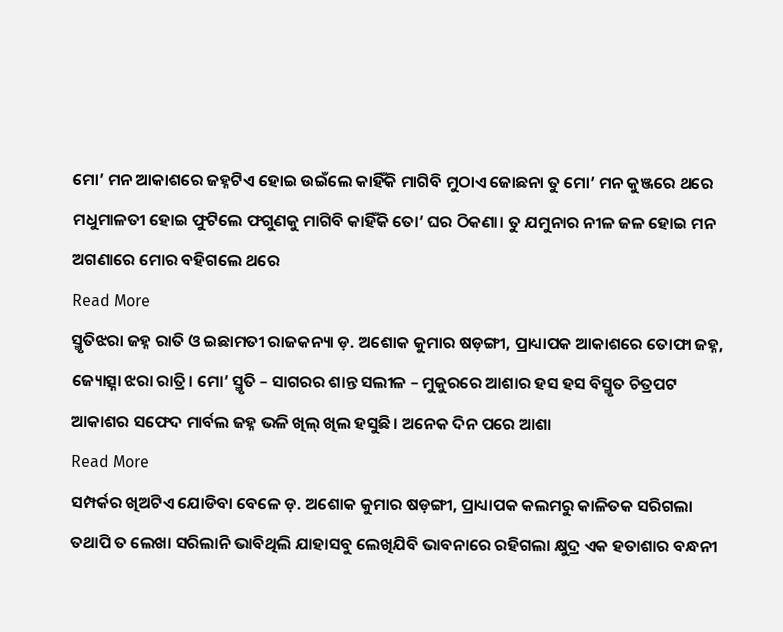ମୋ’ ମନ ଆକାଶରେ ଜହ୍ନଟିଏ ହୋଇ ଉଇଁଲେ କାହିଁକି ମାଗିବି ମୁଠାଏ ଜୋଛନା ତୁ ମୋ’ ମନ କୁଞ୍ଜରେ ଥରେ ମଧୁମାଳତୀ ହୋଇ ଫୁଟିଲେ ଫଗୁଣକୁ ମାଗିବି କାହିଁକି ତୋ’ ଘର ଠିକଣା। ତୁ ଯମୁନାର ନୀଳ ଜଳ ହୋଇ ମନ ଅଗଣାରେ ମୋର ବହିଗଲେ ଥରେ
Read More
ସ୍ମୃତିଝରା ଜହ୍ନ ରାତି ଓ ଇଛାମତୀ ରାଜକନ୍ୟା ଡ଼. ଅଶୋକ କୁମାର ଷଡ଼ଙ୍ଗୀ, ପ୍ରାଧ୍ୟାପକ ଆକାଶରେ ତୋଫା ଜହ୍ନ, ଜ୍ୟୋତ୍ସ୍ନା ଝରା ରାତ୍ରି। ମୋ’ ସ୍ମୃତି – ସାଗରର ଶାନ୍ତ ସଲୀଳ – ମୁକୁରରେ ଆଶାର ହସ ହସ ବିସ୍ମୃତ ଚିତ୍ରପଟ ଆକାଶର ସଫେଦ ମାର୍ବଲ ଜହ୍ନ ଭଳି ଖିଲ୍ ଖିଲ ହସୁଛି। ଅନେକ ଦିନ ପରେ ଆଶା
Read More
ସମ୍ପର୍କର ଖିଅଟିଏ ଯୋଡିବା ବେଳେ ଡ଼. ଅଶୋକ କୁମାର ଷଡ଼ଙ୍ଗୀ, ପ୍ରାଧ୍ୟାପକ କଲମରୁ କାଳିତକ ସରିଗଲା ତଥାପି ତ ଲେଖା ସରିଲାନି ଭାବିଥିଲି ଯାହାସବୁ ଲେଖିଯିବି ଭାବନାରେ ରହିଗଲା କ୍ଷୁଦ୍ର ଏକ ହତାଶାର ବନ୍ଧନୀ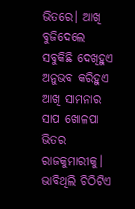ଭିତରେ। ଆଖି ବୁଜିଦେଲେ ସବୁକିଛି ଦେଖିହୁଏ ଅନୁଭବ କରିହୁଏ ଆଖି ସାମନାର ସାପ ଖୋଳପା ଭିତର ରାଜକୁମାରୀକୁ। ଭାବିଥିଲି ଚିଠିଟିଏ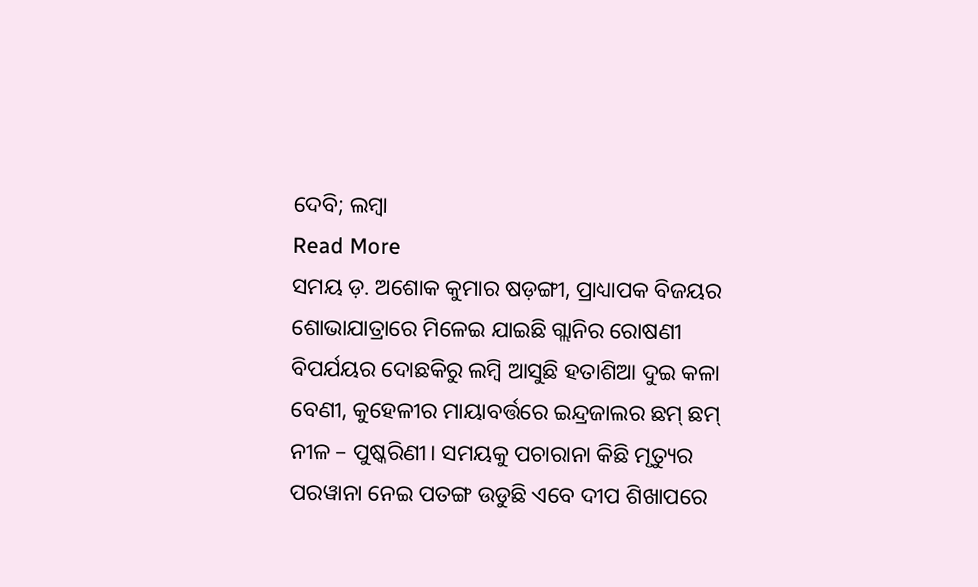ଦେବି; ଲମ୍ବା
Read More
ସମୟ ଡ଼. ଅଶୋକ କୁମାର ଷଡ଼ଙ୍ଗୀ, ପ୍ରାଧ୍ୟାପକ ବିଜୟର ଶୋଭାଯାତ୍ରାରେ ମିଳେଇ ଯାଇଛି ଗ୍ଲାନିର ରୋଷଣୀ ବିପର୍ଯୟର ଦୋଛକିରୁ ଲମ୍ବି ଆସୁଛି ହତାଶିଆ ଦୁଇ କଳା ବେଣୀ, କୁହେଳୀର ମାୟାବର୍ତ୍ତରେ ଇନ୍ଦ୍ରଜାଲର ଛମ୍ ଛମ୍ ନୀଳ – ପୁଷ୍କରିଣୀ। ସମୟକୁ ପଚାରାନା କିଛି ମୃତ୍ୟୁର ପରୱାନା ନେଇ ପତଙ୍ଗ ଉଡୁଛି ଏବେ ଦୀପ ଶିଖାପରେ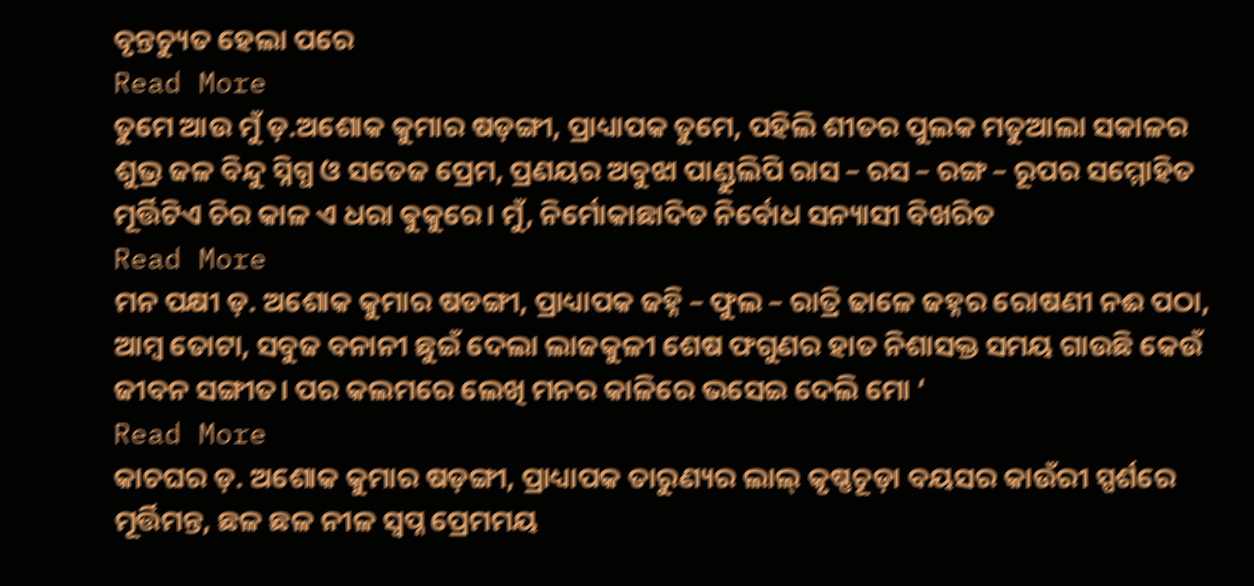ବୃନ୍ତଚ୍ୟୁତ ହେଲା ପରେ
Read More
ତୁମେ ଆଉ ମୁଁ ଡ଼.ଅଶୋକ କୁମାର ଷଡ଼ଙ୍ଗୀ, ପ୍ରାଧ୍ୟାପକ ତୁମେ, ପହିଲି ଶୀତର ପୁଲକ ମତୁଆଲା ସକାଳର ଶୁଭ୍ର ଜଳ ବିନ୍ଦୁ ସ୍ନିଗ୍ଧ ଓ ସତେଜ ପ୍ରେମ, ପ୍ରଣୟର ଅବୁଝା ପାଣ୍ଡୁଲିପି ରାସ – ରସ – ରଙ୍ଗ – ରୂପର ସମ୍ମୋହିତ ମୂର୍ତ୍ତିଟିଏ ଚିର କାଳ ଏ ଧରା ଵୁକୁରେ। ମୁଁ, ନିର୍ମୋକାଛାଦିତ ନିର୍ବୋଧ ସନ୍ୟାସୀ ବିଖରିତ
Read More
ମନ ପକ୍ଷୀ ଡ଼. ଅଶୋକ କୁମାର ଷଡଙ୍ଗୀ, ପ୍ରାଧ୍ୟାପକ ଜହ୍ନି – ଫୁଲ – ରାତ୍ରି ଢାଳେ ଜହ୍ନର ରୋଷଣୀ ନଈ ପଠା, ଆମ୍ବ ତୋଟା, ସବୁଜ ବନାନୀ ଛୁଇଁ ଦେଲା ଲାଜକୁଳୀ ଶେଷ ଫଗୁଣର ହାତ ନିଶାସକ୍ତ ସମୟ ଗାଉଛି କେଉଁ ଜୀବନ ସଙ୍ଗୀତ। ପର କଲମରେ ଲେଖି ମନର କାଳିରେ ଭସେଇ ଦେଲି ମୋ ‘
Read More
କାଚଘର ଡ଼. ଅଶୋକ କୁମାର ଷଡ଼ଙ୍ଗୀ, ପ୍ରାଧ୍ୟାପକ ତାରୁଣ୍ୟର ଲାଲ୍ କୃଷ୍ଣଚୂଡ଼ା ବୟସର କାଉଁରୀ ସ୍ପର୍ଶରେ ମୂର୍ତ୍ତିମନ୍ତ, ଛଳ ଛଳ ନୀଳ ସ୍ବପ୍ନ ପ୍ରେମମୟ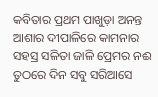କବିତାର ପ୍ରଥମ ପାଖୁଡ଼ା ଅନନ୍ତ ଆଶାର ଦୀପାଳିରେ କାମନାର ସହସ୍ର ସଳିତା ଜାଳି ପ୍ରେମର ନଈ ତୁଠରେ ଦିନ ସବୁ ସରିଆସେ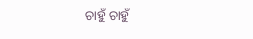ଚାହୁଁ ଚାହୁଁ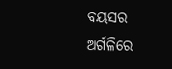ବୟସର ଅର୍ଗଳିରେ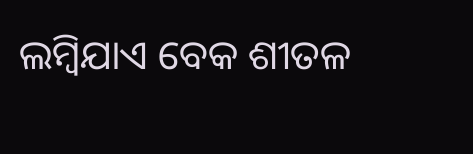ଲମ୍ବିଯାଏ ବେକ ଶୀତଳ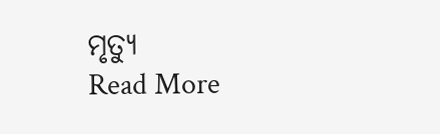ମୃତ୍ୟୁ
Read More